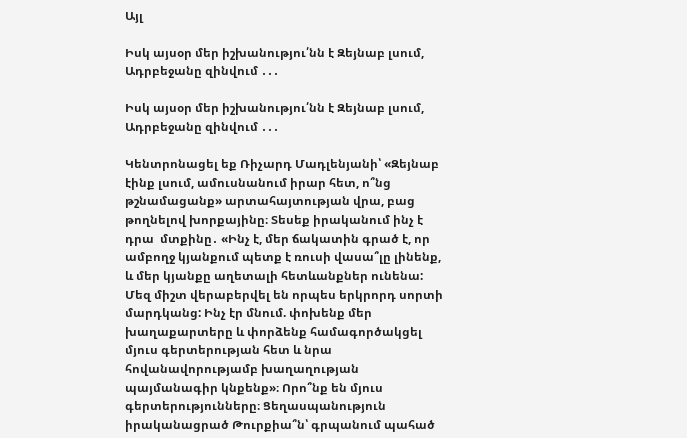Այլ

Իսկ այսօր մեր իշխանությու՛նն է Զեյնաբ լսում, Ադրբեջանը զինվում ․․․

Իսկ այսօր մեր իշխանությու՛նն է Զեյնաբ լսում, Ադրբեջանը զինվում ․․․

Կենտրոնացել եք Ռիչարդ Մադլենյանի՝ «Զեյնաբ էինք լսում, ամուսնանում իրար հետ, ո՞նց թշնամացանք» արտահայտության վրա, բաց թողնելով խորքայինը։ Տեսեք իրականում ինչ է դրա  մտքինը․ «Ինչ է, մեր ճակատին գրած է, որ ամբողջ կյանքում պետք է ռուսի վասա՞լը լինենք, և մեր կյանքը աղետալի հետևանքներ ունենա: Մեզ միշտ վերաբերվել են որպես երկրորդ սորտի մարդկանց: Ինչ էր մնում. փոխենք մեր խաղաքարտերը և փորձենք համագործակցել մյուս գերտերության հետ և նրա հովանավորությամբ խաղաղության պայմանագիր կնքենք»։ Որո՞նք են մյուս գերտերությունները։ Ցեղասպանություն իրականացրած Թուրքիա՞ն՝ գրպանում պահած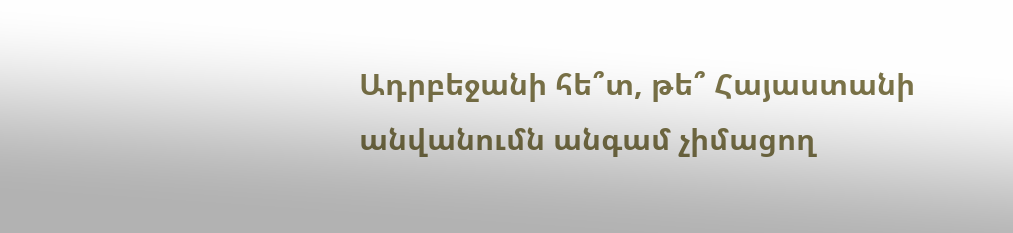Ադրբեջանի հե՞տ, թե՞ Հայաստանի անվանումն անգամ չիմացող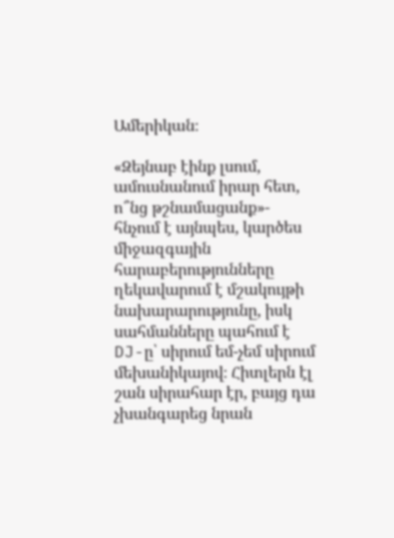Ամերիկան։

«Զեյնաբ էինք լսում, ամուսնանում իրար հետ, ո՞նց թշնամացանք»- հնչում է այնպես, կարծես միջազգային հարաբերությունները ղեկավարում է մշակույթի նախարարությունը, իսկ սահմանները պահում է DJ-ը՝ սիրում եմ-չեմ սիրում մեխանիկայով։ Հիտլերն էլ շան սիրահար էր, բայց դա չխանգարեց նրան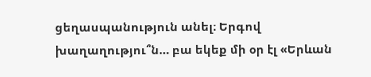ցեղասպանություն անել։ Երգով խաղաղությու՞ն… բա եկեք մի օր էլ «Երևան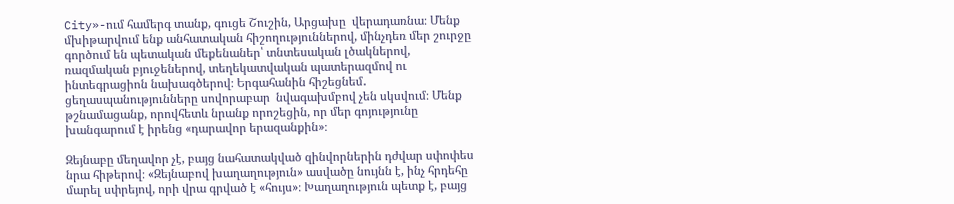City»-ում համերգ տանք, գուցե Շուշին, Արցախը  վերադառնա։ Մենք մխիթարվում ենք անհատական հիշողություններով, մինչդեռ մեր շուրջը գործում են պետական մեքենաներ՝ տնտեսական լծակներով, ռազմական բյուջեներով, տեղեկատվական պատերազմով ու ինտեգրացիոն նախագծերով։ Երգահանին հիշեցնեմ․ ցեղասպանությունները սովորաբար  նվագախմբով չեն սկսվում։ Մենք թշնամացանք, որովհետև նրանք որոշեցին, որ մեր գոյությունը խանգարում է իրենց «դարավոր երազանքին»։

Զեյնաբը մեղավոր չէ, բայց նահատակված զինվորներին դժվար սփոփես նրա հիթերով։ «Զեյնաբով խաղաղություն» ասվածը նույնն է, ինչ հրդեհը մարել սփրեյով, որի վրա գրված է «հույս»։ Խաղաղություն պետք է, բայց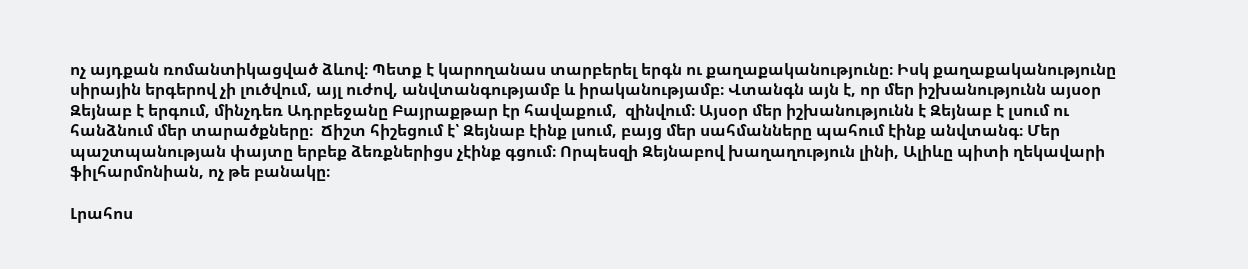ոչ այդքան ռոմանտիկացված ձևով։ Պետք է կարողանաս տարբերել երգն ու քաղաքականությունը։ Իսկ քաղաքականությունը սիրային երգերով չի լուծվում, այլ ուժով, անվտանգությամբ և իրականությամբ։ Վտանգն այն է, որ մեր իշխանությունն այսօր Զեյնաբ է երգում, մինչդեռ Ադրբեջանը Բայրաքթար էր հավաքում,  զինվում։ Այսօր մեր իշխանությունն է Զեյնաբ է լսում ու հանձնում մեր տարածքները։  Ճիշտ հիշեցում է՝ Զեյնաբ էինք լսում, բայց մեր սահմանները պահում էինք անվտանգ։ Մեր պաշտպանության փայտը երբեք ձեռքներիցս չէինք գցում։ Որպեսզի Զեյնաբով խաղաղություն լինի, Ալիևը պիտի ղեկավարի  ֆիլհարմոնիան, ոչ թե բանակը։

Լրահոս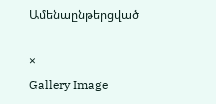Ամենաընթերցված

×
Gallery Image